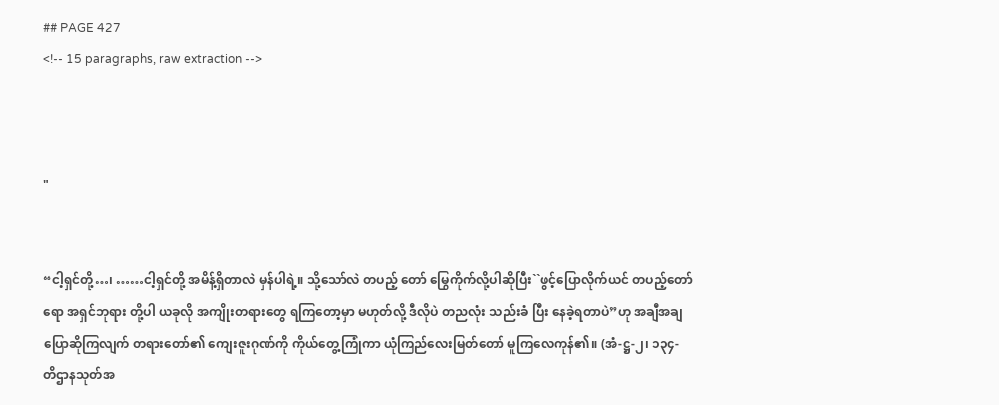## PAGE 427
<!-- 15 paragraphs, raw extraction -->



"


“ငါ့ရှင်တို့…၊ ……ငါ့ရှင်တို့ အမိန့်ရှိတာလဲ မှန်ပါရဲ့။ သို့သော်လဲ တပည့် တော် မြွေကိုက်လို့ပါဆိုပြီး``ဖွင့်ပြောလိုက်ယင် တပည့်တော်ရော အရှင်ဘုရား တို့ပါ ယခုလို အကျိုးတရားတွေ ရကြတော့မှာ မဟုတ်လို့ ဒီလိုပဲ တညလုံး သည်းခံ ပြီး နေခဲ့ရတာပဲ”ဟု အချီအချ ပြောဆိုကြလျက် တရားတော်၏ ကျေးဇူးဂုဏ်ကို ကိုယ်တွေ့ကြုံကာ ယုံကြည်လေးမြတ်တော် မူကြလေကုန်၏။ (အံ-ဋ္ဌ-၂၊ ၁၃၄- တိဌာနသုတ်အ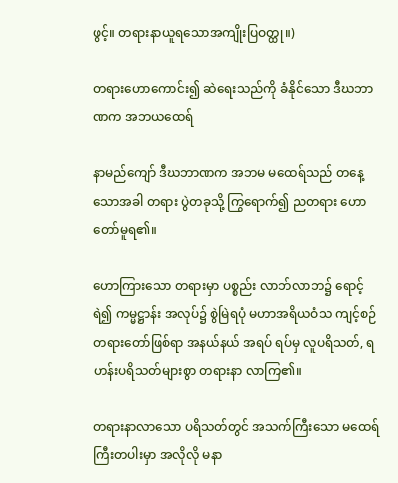ဖွင့်။ တရားနာယူရသောအကျိုးပြဝတ္ထု။)

တရားဟောကောင်း၍ ဆဲရေးသည်ကို ခံနိုင်သော ဒီဃဘာဏက အဘယထေရ်

နာမည်ကျော် ဒီဃဘာဏက အဘမ မထေရ်သည် တနေ့သောအခါ တရား ပွဲတခုသို့ ကြွရောက်၍ ညတရား ဟောတော်မူရ၏။

ဟောကြားသော တရားမှာ ပစ္စည်း လာဘ်လာဘ၌ ရောင့်ရဲ၍ ကမ္မဋ္ဌာန်း အလုပ်၌ စွဲမြဲရပုံ မဟာအရိယဝံသ ကျင့်စဉ် တရားတော်ဖြစ်ရာ အနယ်နယ် အရပ် ရပ်မှ လူပရိသတ်, ရဟန်းပရိသတ်များစွာ တရားနာ လာကြ၏။

တရားနာလာသော ပရိသတ်တွင် အသက်ကြီးသော မထေရ်ကြီးတပါးမှာ အလိုလို မနာ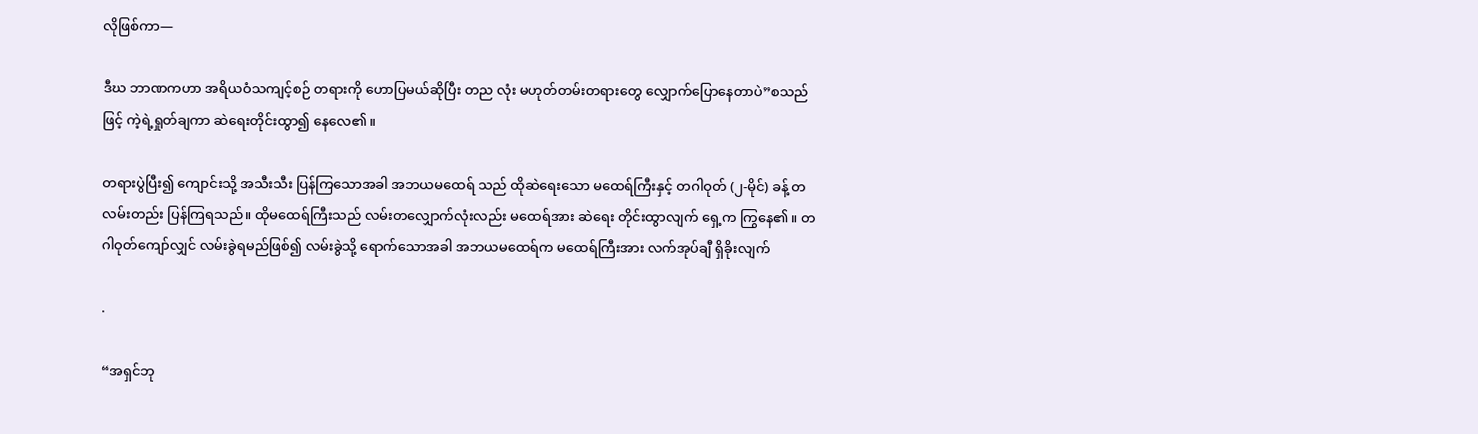လိုဖြစ်ကာ—

ဒီဃ ဘာဏကဟာ အရိယဝံသကျင့်စဉ် တရားကို ဟောပြမယ်ဆိုပြီး တည လုံး မဟုတ်တမ်းတရားတွေ လျှောက်ပြောနေတာပဲ”စသည်ဖြင့် ကဲ့ရဲ့ရှုတ်ချကာ ဆဲရေးတိုင်းထွာ၍ နေလေ၏။

တရားပွဲပြီး၍ ကျောင်းသို့ အသီးသီး ပြန်ကြသောအခါ အဘယမထေရ် သည် ထိုဆဲရေးသော မထေရ်ကြီးနှင့် တဂါဝုတ် (၂-မိုင်) ခန့် တလမ်းတည်း ပြန်ကြရသည်။ ထိုမထေရ်ကြီးသည် လမ်းတလျှောက်လုံးလည်း မထေရ်အား ဆဲရေး တိုင်းထွာလျက် ရှေ့က ကြွနေ၏။ တဂါဝုတ်ကျော်လျှင် လမ်းခွဲရမည်ဖြစ်၍ လမ်းခွဲသို့ ရောက်သောအခါ အဘယမထေရ်က မထေရ်ကြီးအား လက်အုပ်ချီ ရှိခိုးလျက်

.

“အရှင်ဘု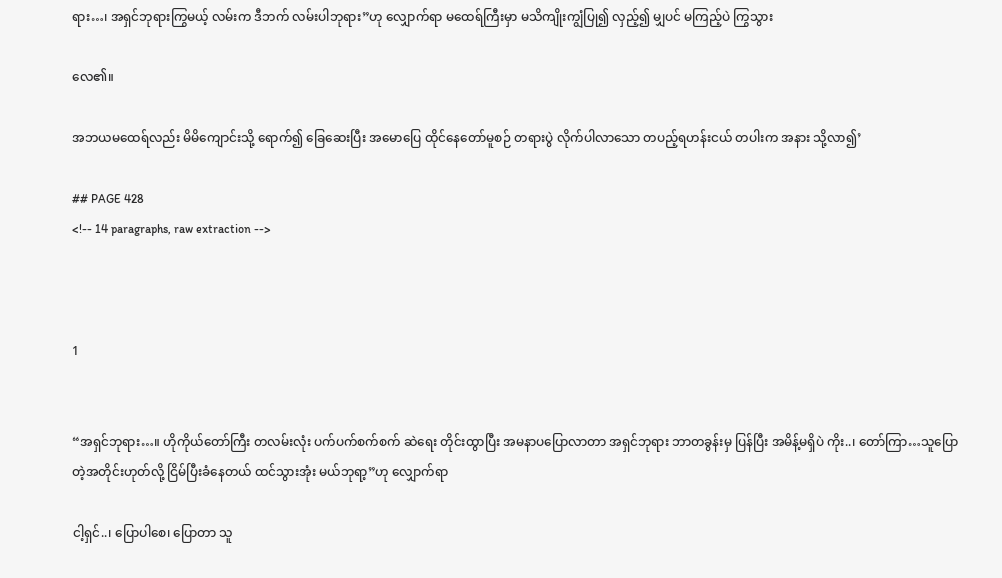ရား…၊ အရှင်ဘုရားကြွမယ့် လမ်းက ဒီဘက် လမ်းပါဘုရား”ဟု လျှောက်ရာ မထေရ်ကြီးမှာ မသိကျိုးကျွံပြု၍ လှည့်၍ မျှပင် မကြည့်ပဲ ကြွသွား

လေ၏။

အဘယမထေရ်လည်း မိမိကျောင်းသို့ ရောက်၍ ခြေဆေးပြီး အမောပြေ ထိုင်နေတော်မူစဉ် တရားပွဲ လိုက်ပါလာသော တပည့်ရဟန်းငယ် တပါးက အနား သို့လာ၍’

## PAGE 428
<!-- 14 paragraphs, raw extraction -->



1


“အရှင်ဘုရား…။ ဟိုကိုယ်တော်ကြီး တလမ်းလုံး ပက်ပက်စက်စက် ဆဲရေး တိုင်းထွာပြီး အမနာပပြောလာတာ အရှင်ဘုရား ဘာတခွန်းမှ ပြန်ပြီး အမိန့်မရှိပဲ ကိုး..၊ တော်ကြာ…သူပြောတဲ့အတိုင်းဟုတ်လို့ ငြိမ်ပြီးခံနေတယ် ထင်သွားအုံး မယ်ဘုရာ့”ဟု လျှောက်ရာ

ငါ့ရှင်..၊ ပြောပါစေ၊ ပြောတာ သူ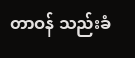တာဝန် သည်းခံ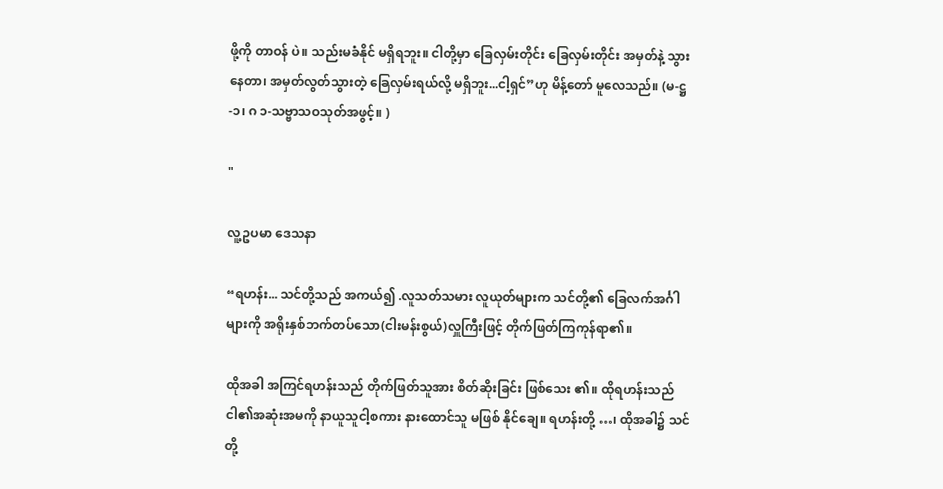ဖို့ကို တာဝန် ပဲ။ သည်းမခံနိုင် မရှိရဘူး။ ငါတို့မှာ ခြေလှမ်းတိုင်း ခြေလှမ်းတိုင်း အမှတ်နဲ့ သွားနေတာ၊ အမှတ်လွတ်သွားတဲ့ ခြေလှမ်းရယ်လို့ မရှိဘူး...ငါ့ရှင်”ဟု မိန့်တော် မူလေသည်။ (မ-ဋ္ဌ-၁၊ ဂ ၁-သဗ္ဗာသဝသုတ်အဖွင့်။ )

"

လူ့ဥပမာ ဒေသနာ

“ရဟန်း... သင်တို့သည် အကယ်၍ .လူသတ်သမား လူယုတ်များက သင်တို့၏ ခြေလက်အင်္ဂါများကို အရိုးနှစ်ဘက်တပ်သော(ငါးမန်းစွယ်)လှူကြီးဖြင့် တိုက်ဖြတ်ကြကုန်ရာ၏။

ထိုအခါ အကြင်ရဟန်းသည် တိုက်ဖြတ်သူအား စိတ်ဆိုးခြင်း ဖြစ်သေး ၏။ ထိုရဟန်းသည် ငါ၏အဆုံးအမကို နာယူသူငါ့စကား နားထောင်သူ မဖြစ် နိုင်ချေ။ ရဟန်းတို့ …၊ ထိုအခါ၌ သင်တို့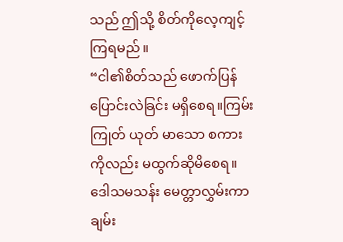သည် ဤသို့ စိတ်ကိုလေ့ကျင့်ကြရမည်။
“ငါ၏စိတ်သည် ဖောက်ပြန်ပြောင်းလဲခြင်း မရှိစေရ။ကြမ်းကြုတ် ယုတ် မာသော စကားကိုလည်း မထွက်ဆိုမိစေရ။ ဒေါသမသန်း မေတ္တာလွှမ်းကာ ချမ်း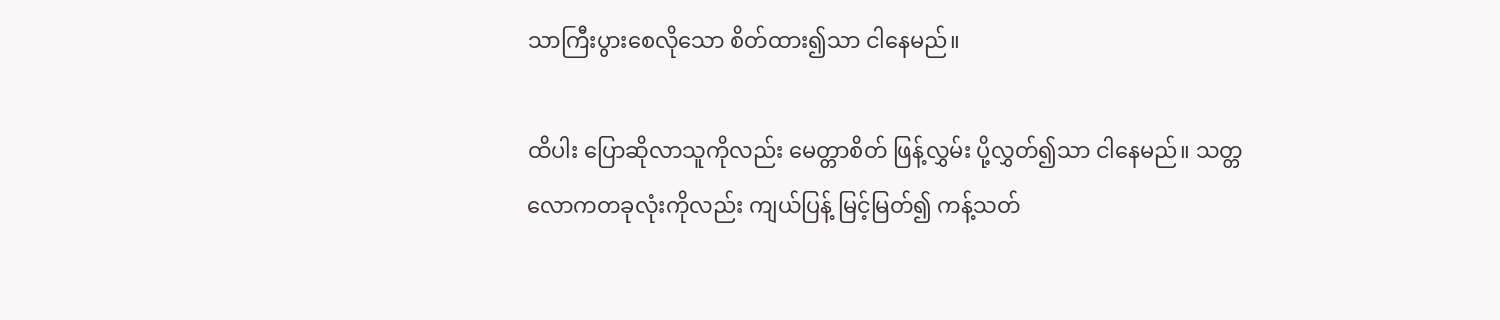သာကြီးပွားစေလိုသော စိတ်ထား၍သာ ငါနေမည်။

ထိပါး ပြောဆိုလာသူကိုလည်း မေတ္တာစိတ် ဖြန့်လွှမ်း ပို့လွှတ်၍သာ ငါနေမည်။ သတ္တလောကတခုလုံးကိုလည်း ကျယ်ပြန့် မြင့်မြတ်၍ ကန့်သတ်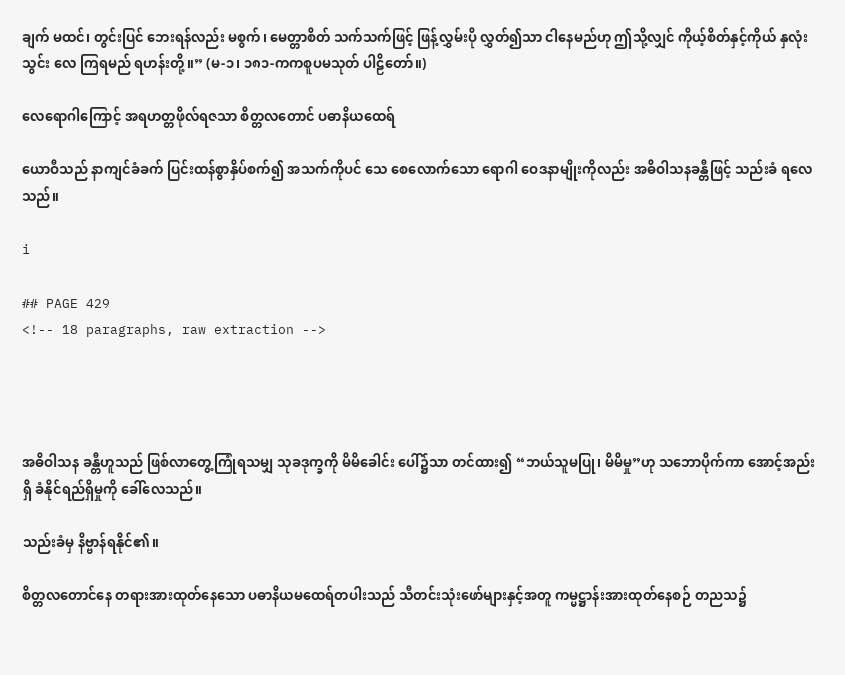ချက် မထင်၊ တွင်းပြင် ဘေးရန်လည်း မစွက်၊ မေတ္တာစိတ် သက်သက်ဖြင့် ဖြန့်လွှမ်းပို လွှတ်၍သာ ငါနေမည်ဟု ဤသို့လျှင် ကိုယ့်စိတ်နှင့်ကိုယ် နှလုံးသွင်း လေ ကြရမည် ရဟန်းတို့။” (မ-၁၊ ၁၈၁-ကကစူပမသုတ် ပါဠိတော်။)

လေရောဂါကြောင့် အရဟတ္တဖိုလ်ရဇသာ စိတ္တလတောင် ပဓာနိယထေရ်

ယောဝီသည် နာကျင်ခံခက် ပြင်းထန်စွာနှိပ်စက်၍ အသက်ကိုပင် သေ စေလောက်သော ရောဂါ ဝေဒနာမျိုးကိုလည်း အဓိဝါသနခန္တီဖြင့် သည်းခံ ရလေသည်။

i

## PAGE 429
<!-- 18 paragraphs, raw extraction -->




အဓိဝါသန ခန္တီဟူသည် ဖြစ်လာတွေ့ကြုံရသမျှ သုခဒုက္ခကို မိမိခေါင်း ပေါ်၌သာ တင်ထား၍ “ဘယ်သူမပြု၊ မိမိမှု”ဟု သဘောပိုက်ကာ အောင့်အည်းရှိ ခံနိုင်ရည်ရှိမှုကို ခေါ်လေသည်။

သည်းခံမှ နိဗ္ဗာန်ရနိုင်၏။

စိတ္တလတောင်နေ တရားအားထုတ်နေသော ပဓာနိယမထေရ်တပါးသည် သီတင်းသုံးဖော်များနှင့်အတူ ကမ္မဋ္ဌာန်းအားထုတ်နေစဉ် တညသ၌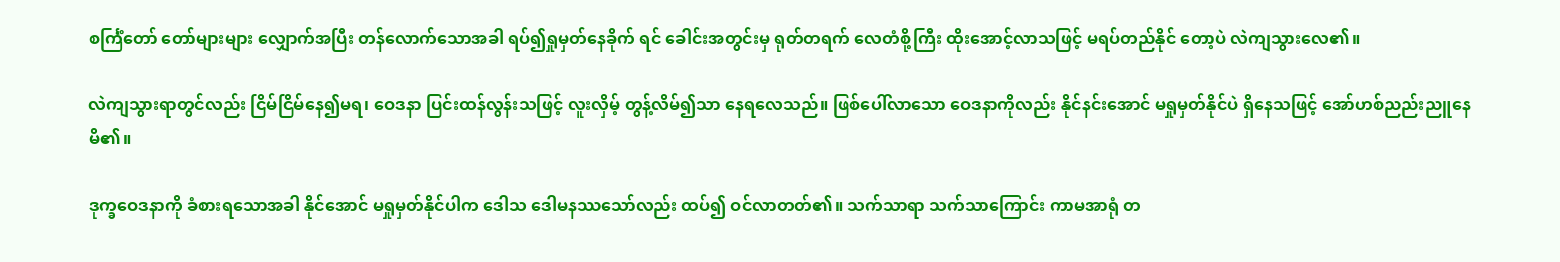စင်္ကြံတော် တော်များများ လျှောက်အပြီး တန်လောက်သောအခါ ရပ်၍ရှုမှတ်နေခိုက် ရင် ခေါင်းအတွင်းမှ ရုတ်တရက် လေတံစို့ကြီး ထိုးအောင့်လာသဖြင့် မရပ်တည်နိုင် တော့ပဲ လဲကျသွားလေ၏။

လဲကျသွားရာတွင်လည်း ငြိမ်ငြိမ်နေ၍မရ၊ ဝေဒနာ ပြင်းထန်လွန်းသဖြင့် လူးလှိမ့် တွန့်လိမ်၍သာ နေရလေသည်။ ဖြစ်ပေါ်လာသော ဝေဒနာကိုလည်း နိုင်နင်းအောင် မရှုမှတ်နိုင်ပဲ ရှိနေသဖြင့် အော်ဟစ်ညည်းညူနေမိ၏။

ဒုက္ခဝေဒနာကို ခံစားရသောအခါ နိုင်အောင် မရှုမှတ်နိုင်ပါက ဒေါသ ဒေါမနဿသော်လည်း ထပ်၍ ဝင်လာတတ်၏။ သက်သာရာ သက်သာကြောင်း ကာမအာရုံ တ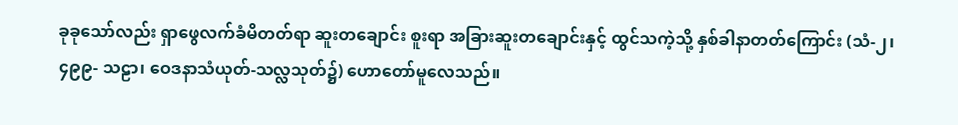ခုခုသော်လည်း ရှာဖွေလက်ခံမိတတ်ရာ ဆူးတချောင်း စူးရာ အခြားဆူးတချောင်းနှင့် ထွင်သကဲ့သို့ နှစ်ခါနာတတ်ကြောင်း (သံ-၂၊ ၄၉၉- သဠာ၊ ဝေဒနာသံယုတ်-သလ္လသုတ်၌) ဟောတော်မူလေသည်။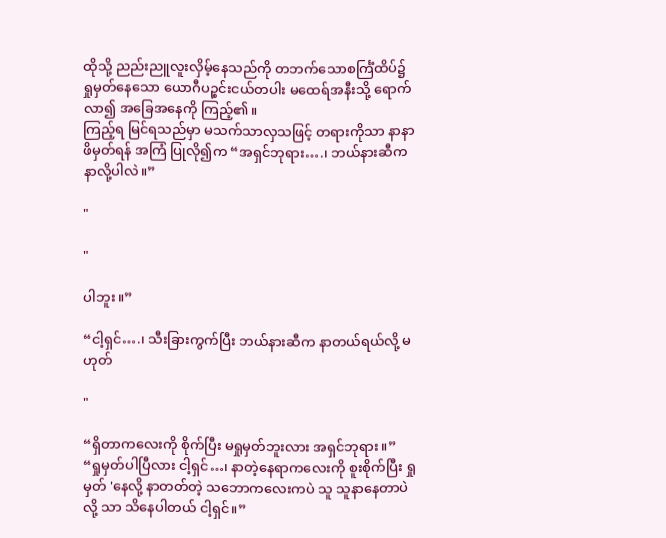ထိုသို့ ညည်းညူလူးလှိမ့်နေသည်ကို တဘက်သောစင်္ကြံထိပ်၌ ရှုမှတ်နေသော ယောဂီပဉ္စင်းငယ်တပါး မထေရ်အနီးသို့ ရောက်လာ၍ အခြေအနေကို ကြည့်၏။
ကြည့်ရ မြင်ရသည်မှာ မသက်သာလှသဖြင့် တရားကိုသာ နာနာဖိမှတ်ရန် အကြံ ပြုလို၍က “အရှင်ဘုရား….၊ ဘယ်နားဆီက နာလို့ပါလဲ။”

"

"

ပါဘူး။”

“ငါ့ရှင်….၊ သီးခြားကွက်ပြီး ဘယ်နားဆီက နာတယ်ရယ်လို့ မဟုတ်

"

“ရှိတာကလေးကို စိုက်ပြီး မရှုမှတ်ဘူးလား အရှင်ဘုရား။” “ရှုမှတ်ပါပြီလား ငါ့ရှင်…၊ နာတဲ့နေရာကလေးကို စူးစိုက်ပြီး ရှုမှတ် 'နေလို့ နာတတ်တဲ့ သဘောကလေးကပဲ သူ သူနာနေတာပဲလို့ သာ သိနေပါတယ် ငါ့ရှင်။”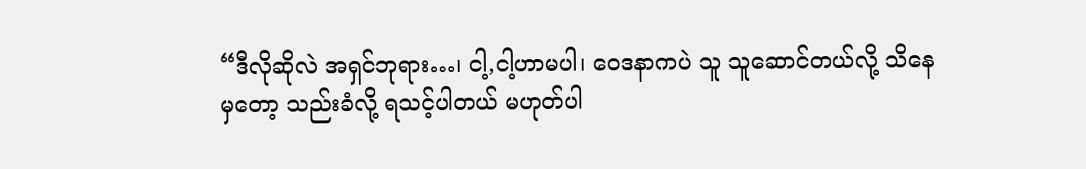“ဒီလိုဆိုလဲ အရှင်ဘုရား…၊ ငါ့,ငါ့ဟာမပါ၊ ဝေဒနာကပဲ သူ သူဆောင်တယ်လို့ သိနေမှတော့ သည်းခံလို့ ရသင့်ပါတယ် မဟုတ်ပါ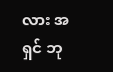လား အရှင် ဘု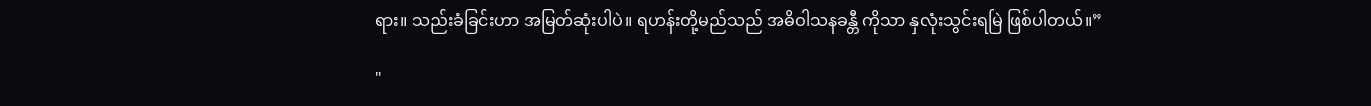ရား။ သည်းခံခြင်းဟာ အမြတ်ဆုံးပါပဲ။ ရဟန်းတို့မည်သည် အဓိဝါသနခန္တီ ကိုသာ နှလုံးသွင်းရမြဲ ဖြစ်ပါတယ်။”

"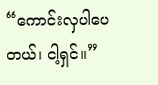“ကောင်းလှပါပေတယ်၊ ငါ့ရှင်။”